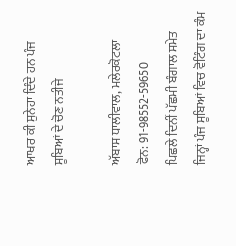ਆਖਰ ਕੀ ਸੁਨੇਹਾ ਦਿੰਦੇ ਹਨ ਪੰਜ ਸੂਬਿਆਂ ਦੇ ਚੋਣ ਨਤੀਜੇ

ਅੱਬਾਸ ਧਾਲੀਵਾਲ, ਮਲੇਰਕੋਟਲਾ
ਫੋਨ: 91-98552-59650
ਪਿਛਲੇ ਦਿਨੀਂ ਪੱਛਮੀ ਬੰਗਾਲ ਸਮੇਤ ਜਿਨ੍ਹਾਂ ਪੰਜ ਸੂਬਿਆਂ ਵਿਚ ਵੋਟਿੰਗ ਦਾ ਕੰਮ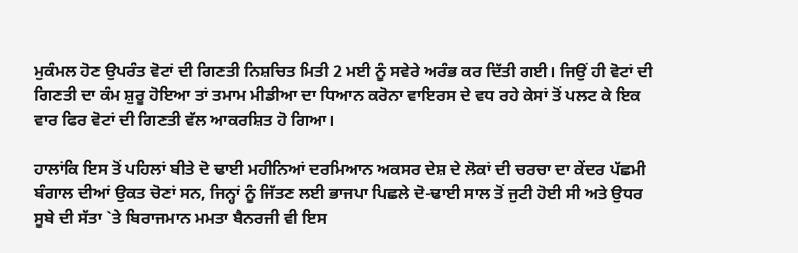ਮੁਕੰਮਲ ਹੋਣ ਉਪਰੰਤ ਵੋਟਾਂ ਦੀ ਗਿਣਤੀ ਨਿਸ਼ਚਿਤ ਮਿਤੀ 2 ਮਈ ਨੂੰ ਸਵੇਰੇ ਅਰੰਭ ਕਰ ਦਿੱਤੀ ਗਈ। ਜਿਉਂ ਹੀ ਵੋਟਾਂ ਦੀ ਗਿਣਤੀ ਦਾ ਕੰਮ ਸ਼ੁਰੂ ਹੋਇਆ ਤਾਂ ਤਮਾਮ ਮੀਡੀਆ ਦਾ ਧਿਆਨ ਕਰੋਨਾ ਵਾਇਰਸ ਦੇ ਵਧ ਰਹੇ ਕੇਸਾਂ ਤੋਂ ਪਲਟ ਕੇ ਇਕ ਵਾਰ ਫਿਰ ਵੋਟਾਂ ਦੀ ਗਿਣਤੀ ਵੱਲ ਆਕਰਸ਼ਿਤ ਹੋ ਗਿਆ।

ਹਾਲਾਂਕਿ ਇਸ ਤੋਂ ਪਹਿਲਾਂ ਬੀਤੇ ਦੋ ਢਾਈ ਮਹੀਨਿਆਂ ਦਰਮਿਆਨ ਅਕਸਰ ਦੇਸ਼ ਦੇ ਲੋਕਾਂ ਦੀ ਚਰਚਾ ਦਾ ਕੇਂਦਰ ਪੱਛਮੀ ਬੰਗਾਲ ਦੀਆਂ ਉਕਤ ਚੋਣਾਂ ਸਨ, ਜਿਨ੍ਹਾਂ ਨੂੰ ਜਿੱਤਣ ਲਈ ਭਾਜਪਾ ਪਿਛਲੇ ਦੋ-ਢਾਈ ਸਾਲ ਤੋਂ ਜੁਟੀ ਹੋਈ ਸੀ ਅਤੇ ਉਧਰ ਸੂਬੇ ਦੀ ਸੱਤਾ `ਤੇ ਬਿਰਾਜਮਾਨ ਮਮਤਾ ਬੈਨਰਜੀ ਵੀ ਇਸ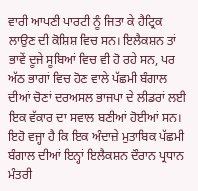ਵਾਰੀ ਆਪਣੀ ਪਾਰਟੀ ਨੂੰ ਜਿਤਾ ਕੇ ਹੈਟ੍ਰਿਕ ਲਾਉਣ ਦੀ ਕੋਸ਼ਿਸ਼ ਵਿਚ ਸਨ। ਇਲੈਕਸ਼ਨ ਤਾਂ ਭਾਵੇਂ ਦੂਜੇ ਸੂਬਿਆਂ ਵਿਚ ਵੀ ਹੋ ਰਹੇ ਸਨ, ਪਰ ਅੱਠ ਭਾਗਾਂ ਵਿਚ ਹੋਣ ਵਾਲੇ ਪੱਛਮੀ ਬੰਗਾਲ ਦੀਆਂ ਚੋਣਾਂ ਦਰਅਸਲ ਭਾਜਪਾ ਦੇ ਲੀਡਰਾਂ ਲਈ ਇਕ ਵੱਕਾਰ ਦਾ ਸਵਾਲ ਬਣੀਆਂ ਹੋਈਆਂ ਸਨ। ਇਹੋ ਵਜ੍ਹਾ ਹੈ ਕਿ ਇਕ ਅੰਦਾਜ਼ੇ ਮੁਤਾਬਿਕ ਪੱਛਮੀ ਬੰਗਾਲ ਦੀਆਂ ਇਨ੍ਹਾਂ ਇਲੈਕਸ਼ਨ ਦੌਰਾਨ ਪ੍ਰਧਾਨ ਮੰਤਰੀ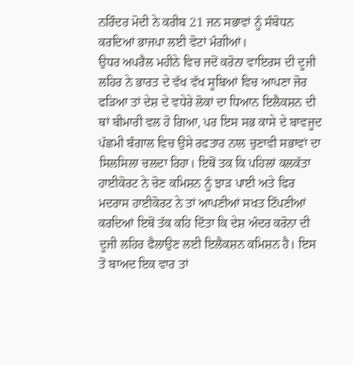ਨਰਿੰਦਰ ਮੋਦੀ ਨੇ ਕਰੀਬ 21 ਜਨ ਸਭਾਵਾਂ ਨੂੰ ਸੰਬੋਧਨ ਕਰਦਿਆਂ ਭਾਜਪਾ ਲਈ ਵੋਟਾਂ ਮੰਗੀਆਂ।
ਉਧਰ ਅਪਰੈਲ ਮਹੀਨੇ ਵਿਚ ਜਦੋਂ ਕਰੋਨਾ ਵਾਇਰਸ ਦੀ ਦੂਜੀ ਲਹਿਰ ਨੇ ਭਾਰਤ ਦੇ ਵੱਖ ਵੱਖ ਸੂਬਿਆਂ ਵਿਚ ਆਪਣਾ ਜੋਰ ਫੜਿਆ ਤਾਂ ਦੇਸ਼ ਦੇ ਵਧੇਰੇ ਲੋਕਾਂ ਦਾ ਧਿਆਨ ਇਲੈਕਸ਼ਨ ਦੀ ਥਾਂ ਬੀਮਾਰੀ ਵਲ ਹੋ ਗਿਆ, ਪਰ ਇਸ ਸਭ ਕਾਸੇ ਦੇ ਬਾਵਜੂਦ ਪੱਛਮੀ ਬੰਗਾਲ ਵਿਚ ਉਸੇ ਰਫਤਾਰ ਨਾਲ ਚੁਣਾਵੀ ਸਭਾਵਾਂ ਦਾ ਸਿਲਸਿਲਾ ਚਲਦਾ ਰਿਹਾ। ਇਥੋਂ ਤਕ ਕਿ ਪਹਿਲਾਂ ਕਲਕੱਤਾ ਹਾਈਕੋਰਟ ਨੇ ਚੋਣ ਕਮਿਸ਼ਨ ਨੂੰ ਝਾੜ ਪਾਈ ਅਤੇ ਫਿਰ ਮਦਰਾਸ ਹਾਈਕੋਰਟ ਨੇ ਤਾਂ ਆਪਣੀਆਂ ਸਖਤ ਟਿੱਪਣੀਆਂ ਕਰਦਿਆਂ ਇਥੋਂ ਤੱਕ ਕਹਿ ਦਿੱਤਾ ਕਿ ਦੇਸ਼ ਅੰਦਰ ਕਰੋਨਾ ਦੀ ਦੂਜੀ ਲਹਿਰ ਫੈਲਾਉਣ ਲਈ ਇਲੈਕਸ਼ਨ ਕਮਿਸ਼ਨ ਹੈ। ਇਸ ਤੋਂ ਬਾਅਦ ਇਕ ਵਾਰ ਤਾਂ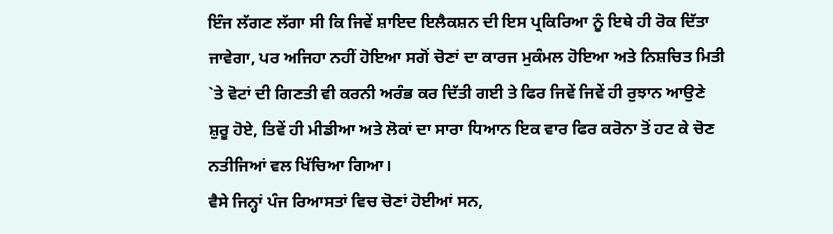ਇੰਜ ਲੱਗਣ ਲੱਗਾ ਸੀ ਕਿ ਜਿਵੇਂ ਸ਼ਾਇਦ ਇਲੈਕਸ਼ਨ ਦੀ ਇਸ ਪ੍ਰਕਿਰਿਆ ਨੂੰ ਇਥੇ ਹੀ ਰੋਕ ਦਿੱਤਾ ਜਾਵੇਗਾ, ਪਰ ਅਜਿਹਾ ਨਹੀਂ ਹੋਇਆ ਸਗੋਂ ਚੋਣਾਂ ਦਾ ਕਾਰਜ ਮੁਕੰਮਲ ਹੋਇਆ ਅਤੇ ਨਿਸ਼ਚਿਤ ਮਿਤੀ `ਤੇ ਵੋਟਾਂ ਦੀ ਗਿਣਤੀ ਵੀ ਕਰਨੀ ਅਰੰਭ ਕਰ ਦਿੱਤੀ ਗਈ ਤੇ ਫਿਰ ਜਿਵੇਂ ਜਿਵੇਂ ਹੀ ਰੁਝਾਨ ਆਉਣੇ ਸ਼ੁਰੂ ਹੋਏ, ਤਿਵੇਂ ਹੀ ਮੀਡੀਆ ਅਤੇ ਲੋਕਾਂ ਦਾ ਸਾਰਾ ਧਿਆਨ ਇਕ ਵਾਰ ਫਿਰ ਕਰੋਨਾ ਤੋਂ ਹਟ ਕੇ ਚੋਣ ਨਤੀਜਿਆਂ ਵਲ ਖਿੱਚਿਆ ਗਿਆ।
ਵੈਸੇ ਜਿਨ੍ਹਾਂ ਪੰਜ ਰਿਆਸਤਾਂ ਵਿਚ ਚੋਣਾਂ ਹੋਈਆਂ ਸਨ,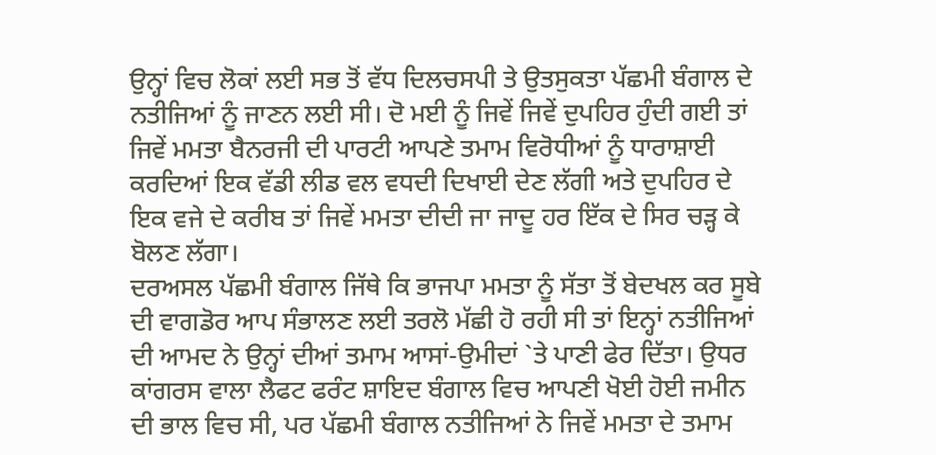ਉਨ੍ਹਾਂ ਵਿਚ ਲੋਕਾਂ ਲਈ ਸਭ ਤੋਂ ਵੱਧ ਦਿਲਚਸਪੀ ਤੇ ਉਤਸੁਕਤਾ ਪੱਛਮੀ ਬੰਗਾਲ ਦੇ ਨਤੀਜਿਆਂ ਨੂੰ ਜਾਣਨ ਲਈ ਸੀ। ਦੋ ਮਈ ਨੂੰ ਜਿਵੇਂ ਜਿਵੇਂ ਦੁਪਹਿਰ ਹੁੰਦੀ ਗਈ ਤਾਂ ਜਿਵੇਂ ਮਮਤਾ ਬੈਨਰਜੀ ਦੀ ਪਾਰਟੀ ਆਪਣੇ ਤਮਾਮ ਵਿਰੋਧੀਆਂ ਨੂੰ ਧਾਰਾਸ਼ਾਈ ਕਰਦਿਆਂ ਇਕ ਵੱਡੀ ਲੀਡ ਵਲ ਵਧਦੀ ਦਿਖਾਈ ਦੇਣ ਲੱਗੀ ਅਤੇ ਦੁਪਹਿਰ ਦੇ ਇਕ ਵਜੇ ਦੇ ਕਰੀਬ ਤਾਂ ਜਿਵੇਂ ਮਮਤਾ ਦੀਦੀ ਜਾ ਜਾਦੂ ਹਰ ਇੱਕ ਦੇ ਸਿਰ ਚੜ੍ਹ ਕੇ ਬੋਲਣ ਲੱਗਾ।
ਦਰਅਸਲ ਪੱਛਮੀ ਬੰਗਾਲ ਜਿੱਥੇ ਕਿ ਭਾਜਪਾ ਮਮਤਾ ਨੂੰ ਸੱਤਾ ਤੋਂ ਬੇਦਖਲ ਕਰ ਸੂਬੇ ਦੀ ਵਾਗਡੋਰ ਆਪ ਸੰਭਾਲਣ ਲਈ ਤਰਲੋ ਮੱਛੀ ਹੋ ਰਹੀ ਸੀ ਤਾਂ ਇਨ੍ਹਾਂ ਨਤੀਜਿਆਂ ਦੀ ਆਮਦ ਨੇ ਉਨ੍ਹਾਂ ਦੀਆਂ ਤਮਾਮ ਆਸਾਂ-ਉਮੀਦਾਂ `ਤੇ ਪਾਣੀ ਫੇਰ ਦਿੱਤਾ। ਉਧਰ ਕਾਂਗਰਸ ਵਾਲਾ ਲੈਫਟ ਫਰੰਟ ਸ਼ਾਇਦ ਬੰਗਾਲ ਵਿਚ ਆਪਣੀ ਖੋਈ ਹੋਈ ਜਮੀਨ ਦੀ ਭਾਲ ਵਿਚ ਸੀ, ਪਰ ਪੱਛਮੀ ਬੰਗਾਲ ਨਤੀਜਿਆਂ ਨੇ ਜਿਵੇਂ ਮਮਤਾ ਦੇ ਤਮਾਮ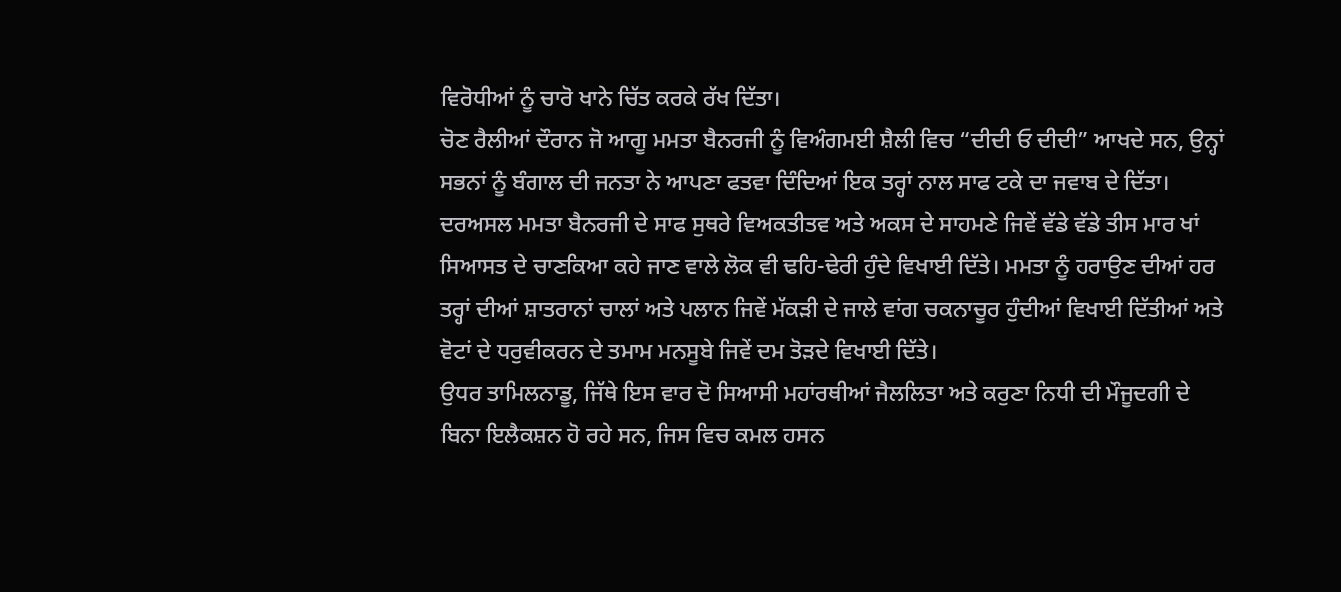ਵਿਰੋਧੀਆਂ ਨੂੰ ਚਾਰੋ ਖਾਨੇ ਚਿੱਤ ਕਰਕੇ ਰੱਖ ਦਿੱਤਾ।
ਚੋਣ ਰੈਲੀਆਂ ਦੌਰਾਨ ਜੋ ਆਗੂ ਮਮਤਾ ਬੈਨਰਜੀ ਨੂੰ ਵਿਅੰਗਮਈ ਸ਼ੈਲੀ ਵਿਚ “ਦੀਦੀ ਓ ਦੀਦੀ” ਆਖਦੇ ਸਨ, ਉਨ੍ਹਾਂ ਸਭਨਾਂ ਨੂੰ ਬੰਗਾਲ ਦੀ ਜਨਤਾ ਨੇ ਆਪਣਾ ਫਤਵਾ ਦਿੰਦਿਆਂ ਇਕ ਤਰ੍ਹਾਂ ਨਾਲ ਸਾਫ ਟਕੇ ਦਾ ਜਵਾਬ ਦੇ ਦਿੱਤਾ।
ਦਰਅਸਲ ਮਮਤਾ ਬੈਨਰਜੀ ਦੇ ਸਾਫ ਸੁਥਰੇ ਵਿਅਕਤੀਤਵ ਅਤੇ ਅਕਸ ਦੇ ਸਾਹਮਣੇ ਜਿਵੇਂ ਵੱਡੇ ਵੱਡੇ ਤੀਸ ਮਾਰ ਖਾਂ ਸਿਆਸਤ ਦੇ ਚਾਣਕਿਆ ਕਹੇ ਜਾਣ ਵਾਲੇ ਲੋਕ ਵੀ ਢਹਿ-ਢੇਰੀ ਹੁੰਦੇ ਵਿਖਾਈ ਦਿੱਤੇ। ਮਮਤਾ ਨੂੰ ਹਰਾਉਣ ਦੀਆਂ ਹਰ ਤਰ੍ਹਾਂ ਦੀਆਂ ਸ਼ਾਤਰਾਨਾਂ ਚਾਲਾਂ ਅਤੇ ਪਲਾਨ ਜਿਵੇਂ ਮੱਕੜੀ ਦੇ ਜਾਲੇ ਵਾਂਗ ਚਕਨਾਚੂਰ ਹੁੰਦੀਆਂ ਵਿਖਾਈ ਦਿੱਤੀਆਂ ਅਤੇ ਵੋਟਾਂ ਦੇ ਧਰੁਵੀਕਰਨ ਦੇ ਤਮਾਮ ਮਨਸੂਬੇ ਜਿਵੇਂ ਦਮ ਤੋੜਦੇ ਵਿਖਾਈ ਦਿੱਤੇ।
ਉਧਰ ਤਾਮਿਲਨਾਡੂ, ਜਿੱਥੇ ਇਸ ਵਾਰ ਦੋ ਸਿਆਸੀ ਮਹਾਂਰਥੀਆਂ ਜੈਲਲਿਤਾ ਅਤੇ ਕਰੁਣਾ ਨਿਧੀ ਦੀ ਮੌਜੂਦਗੀ ਦੇ ਬਿਨਾ ਇਲੈਕਸ਼ਨ ਹੋ ਰਹੇ ਸਨ, ਜਿਸ ਵਿਚ ਕਮਲ ਹਸਨ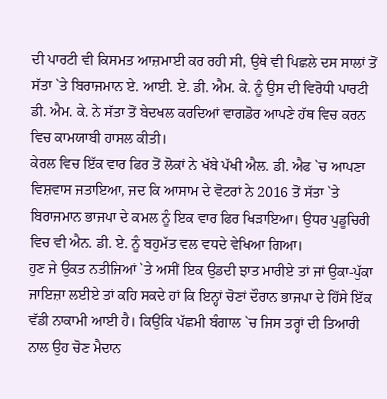ਦੀ ਪਾਰਟੀ ਵੀ ਕਿਸਮਤ ਆਜ਼ਮਾਈ ਕਰ ਰਹੀ ਸੀ, ਉਥੇ ਵੀ ਪਿਛਲੇ ਦਸ ਸਾਲਾਂ ਤੋਂ ਸੱਤਾ `ਤੇ ਬਿਰਾਜਮਾਨ ਏ. ਆਈ. ਏ. ਡੀ. ਐਮ. ਕੇ. ਨੂੰ ਉਸ ਦੀ ਵਿਰੋਧੀ ਪਾਰਟੀ ਡੀ. ਐਮ. ਕੇ. ਨੇ ਸੱਤਾ ਤੋਂ ਬੇਦਖਲ ਕਰਦਿਆਂ ਵਾਗਡੋਰ ਆਪਣੇ ਹੱਥ ਵਿਚ ਕਰਨ ਵਿਚ ਕਾਮਯਾਬੀ ਹਾਸਲ ਕੀਤੀ।
ਕੇਰਲ ਵਿਚ ਇੱਕ ਵਾਰ ਫਿਰ ਤੋਂ ਲੋਕਾਂ ਨੇ ਖੱਬੇ ਪੱਖੀ ਐਲ. ਡੀ. ਐਫ `ਚ ਆਪਣਾ ਵਿਸ਼ਵਾਸ ਜਤਾਇਆ, ਜਦ ਕਿ ਆਸਾਮ ਦੇ ਵੋਟਰਾਂ ਨੇ 2016 ਤੋਂ ਸੱਤਾ `ਤੇ ਬਿਰਾਜਮਾਨ ਭਾਜਪਾ ਦੇ ਕਮਲ ਨੂੰ ਇਕ ਵਾਰ ਫਿਰ ਖਿੜਾਇਆ। ਉਧਰ ਪੁਡੂਚਿਰੀ ਵਿਚ ਵੀ ਐਨ. ਡੀ. ਏ. ਨੂੰ ਬਹੁਮੱਤ ਵਲ ਵਧਦੇ ਵੇਖਿਆ ਗਿਆ।
ਹੁਣ ਜੇ ਉਕਤ ਨਤੀਜਿਆਂ `ਤੇ ਅਸੀਂ ਇਕ ਉਡਦੀ ਝਾਤ ਮਾਰੀਏ ਤਾਂ ਜਾਂ ਉਕਾ-ਪੁੱਕਾ ਜਾਇਜ਼ਾ ਲਈਏ ਤਾਂ ਕਹਿ ਸਕਦੇ ਹਾਂ ਕਿ ਇਨ੍ਹਾਂ ਚੋਣਾਂ ਦੌਰਾਨ ਭਾਜਪਾ ਦੇ ਹਿੱਸੇ ਇੱਕ ਵੱਡੀ ਨਾਕਾਮੀ ਆਈ ਹੈ। ਕਿਉਂਕਿ ਪੱਛਮੀ ਬੰਗਾਲ `ਚ ਜਿਸ ਤਰ੍ਹਾਂ ਦੀ ਤਿਆਰੀ ਨਾਲ ਉਹ ਚੋਣ ਮੈਦਾਨ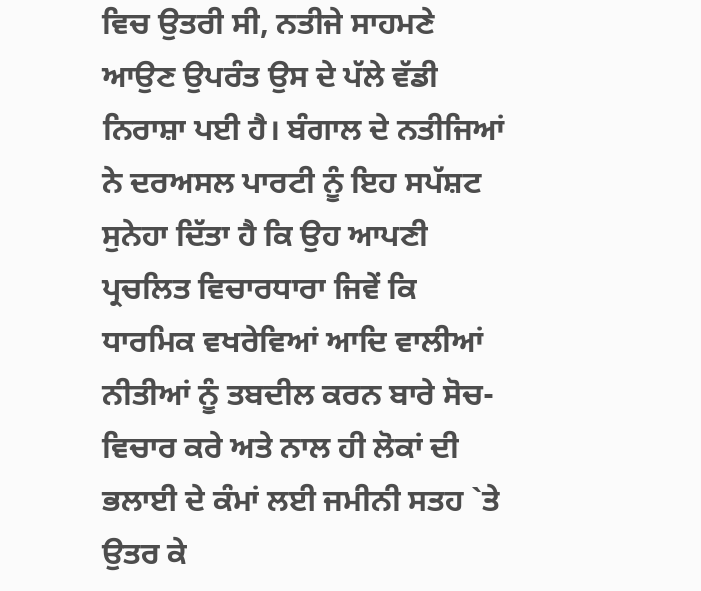ਵਿਚ ਉਤਰੀ ਸੀ, ਨਤੀਜੇ ਸਾਹਮਣੇ ਆਉਣ ਉਪਰੰਤ ਉਸ ਦੇ ਪੱਲੇ ਵੱਡੀ ਨਿਰਾਸ਼ਾ ਪਈ ਹੈ। ਬੰਗਾਲ ਦੇ ਨਤੀਜਿਆਂ ਨੇ ਦਰਅਸਲ ਪਾਰਟੀ ਨੂੰ ਇਹ ਸਪੱਸ਼ਟ ਸੁਨੇਹਾ ਦਿੱਤਾ ਹੈ ਕਿ ਉਹ ਆਪਣੀ ਪ੍ਰਚਲਿਤ ਵਿਚਾਰਧਾਰਾ ਜਿਵੇਂ ਕਿ ਧਾਰਮਿਕ ਵਖਰੇਵਿਆਂ ਆਦਿ ਵਾਲੀਆਂ ਨੀਤੀਆਂ ਨੂੰ ਤਬਦੀਲ ਕਰਨ ਬਾਰੇ ਸੋਚ-ਵਿਚਾਰ ਕਰੇ ਅਤੇ ਨਾਲ ਹੀ ਲੋਕਾਂ ਦੀ ਭਲਾਈ ਦੇ ਕੰਮਾਂ ਲਈ ਜਮੀਨੀ ਸਤਹ `ਤੇ ਉਤਰ ਕੇ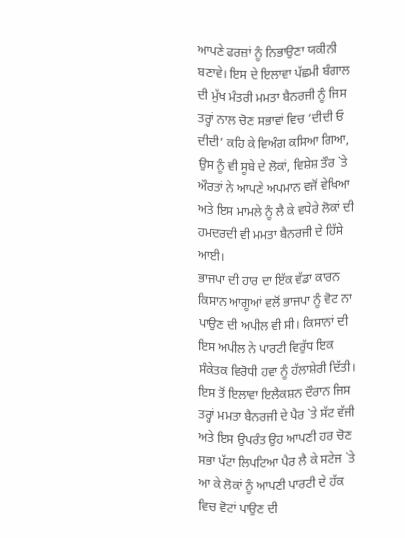ਆਪਣੇ ਫਰਜ਼ਾਂ ਨੂੰ ਨਿਭਾਉਣਾ ਯਕੀਨੀ ਬਣਾਵੇ। ਇਸ ਦੇ ਇਲਾਵਾ ਪੱਛਮੀ ਬੰਗਾਲ ਦੀ ਮੁੱਖ ਮੰਤਰੀ ਮਮਤਾ ਬੈਨਰਜੀ ਨੂੰ ਜਿਸ ਤਰ੍ਹਾਂ ਨਾਲ ਚੋਣ ਸਭਾਵਾਂ ਵਿਚ ‘ਦੀਦੀ ਓ ਦੀਦੀ’ ਕਹਿ ਕੇ ਵਿਅੰਗ ਕਸਿਆ ਗਿਆ, ਉਸ ਨੂੰ ਵੀ ਸੂਬੇ ਦੇ ਲੋਕਾਂ, ਵਿਸ਼ੇਸ਼ ਤੌਰ `ਤੇ ਔਰਤਾਂ ਨੇ ਆਪਣੇ ਅਪਮਾਨ ਵਜੋਂ ਵੇਖਿਆ ਅਤੇ ਇਸ ਮਾਮਲੇ ਨੂੰ ਲੈ ਕੇ ਵਧੇਰੇ ਲੋਕਾਂ ਦੀ ਹਮਦਰਦੀ ਵੀ ਮਮਤਾ ਬੈਨਰਜੀ ਦੇ ਹਿੱਸੇ ਆਈ।
ਭਾਜਪਾ ਦੀ ਹਾਰ ਦਾ ਇੱਕ ਵੱਡਾ ਕਾਰਨ ਕਿਸਾਨ ਆਗੂਆਂ ਵਲੋਂ ਭਾਜਪਾ ਨੂੰ ਵੋਟ ਨਾ ਪਾਉਣ ਦੀ ਅਪੀਲ ਵੀ ਸੀ। ਕਿਸਾਨਾਂ ਦੀ ਇਸ ਅਪੀਲ ਨੇ ਪਾਰਟੀ ਵਿਰੁੱਧ ਇਕ ਸੰਕੇਤਕ ਵਿਰੋਧੀ ਹਵਾ ਨੂੰ ਹੱਲਾਸ਼ੇਰੀ ਦਿੱਤੀ। ਇਸ ਤੋਂ ਇਲਾਵਾ ਇਲੈਕਸ਼ਨ ਦੌਰਾਨ ਜਿਸ ਤਰ੍ਹਾਂ ਮਮਤਾ ਬੈਨਰਜੀ ਦੇ ਪੈਰ `ਤੇ ਸੱਟ ਵੱਜੀ ਅਤੇ ਇਸ ਉਪਰੰਤ ਉਹ ਆਪਣੀ ਹਰ ਚੋਣ ਸਭਾ ਪੱਟਾ ਲਿਪਟਿਆ ਪੈਰ ਲੈ ਕੇ ਸਟੇਜ `ਤੇ ਆ ਕੇ ਲੋਕਾਂ ਨੂੰ ਆਪਣੀ ਪਾਰਟੀ ਦੇ ਹੱਕ ਵਿਚ ਵੋਟਾਂ ਪਾਉਣ ਦੀ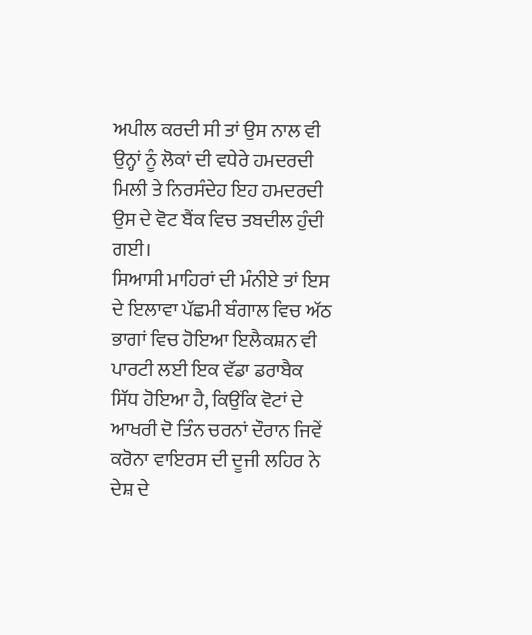ਅਪੀਲ ਕਰਦੀ ਸੀ ਤਾਂ ਉਸ ਨਾਲ ਵੀ ਉਨ੍ਹਾਂ ਨੂੰ ਲੋਕਾਂ ਦੀ ਵਧੇਰੇ ਹਮਦਰਦੀ ਮਿਲੀ ਤੇ ਨਿਰਸੰਦੇਹ ਇਹ ਹਮਦਰਦੀ ਉਸ ਦੇ ਵੋਟ ਬੈਂਕ ਵਿਚ ਤਬਦੀਲ ਹੁੰਦੀ ਗਈ।
ਸਿਆਸੀ ਮਾਹਿਰਾਂ ਦੀ ਮੰਨੀਏ ਤਾਂ ਇਸ ਦੇ ਇਲਾਵਾ ਪੱਛਮੀ ਬੰਗਾਲ ਵਿਚ ਅੱਠ ਭਾਗਾਂ ਵਿਚ ਹੋਇਆ ਇਲੈਕਸ਼ਨ ਵੀ ਪਾਰਟੀ ਲਈ ਇਕ ਵੱਡਾ ਡਰਾਬੈਕ ਸਿੱਧ ਹੋਇਆ ਹੈ, ਕਿਉਂਕਿ ਵੋਟਾਂ ਦੇ ਆਖਰੀ ਦੋ ਤਿੰਨ ਚਰਨਾਂ ਦੌਰਾਨ ਜਿਵੇਂ ਕਰੋਨਾ ਵਾਇਰਸ ਦੀ ਦੂਜੀ ਲਹਿਰ ਨੇ ਦੇਸ਼ ਦੇ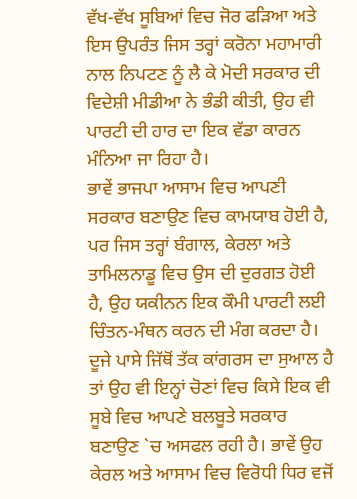ਵੱਖ-ਵੱਖ ਸੂਬਿਆਂ ਵਿਚ ਜੋਰ ਫੜਿਆ ਅਤੇ ਇਸ ਉਪਰੰਤ ਜਿਸ ਤਰ੍ਹਾਂ ਕਰੋਨਾ ਮਹਾਮਾਰੀ ਨਾਲ ਨਿਪਟਣ ਨੂੰ ਲੈ ਕੇ ਮੋਦੀ ਸਰਕਾਰ ਦੀ ਵਿਦੇਸ਼ੀ ਮੀਡੀਆ ਨੇ ਭੰਡੀ ਕੀਤੀ, ਉਹ ਵੀ ਪਾਰਟੀ ਦੀ ਹਾਰ ਦਾ ਇਕ ਵੱਡਾ ਕਾਰਨ ਮੰਨਿਆ ਜਾ ਰਿਹਾ ਹੈ।
ਭਾਵੇਂ ਭਾਜਪਾ ਆਸਾਮ ਵਿਚ ਆਪਣੀ ਸਰਕਾਰ ਬਣਾਉਣ ਵਿਚ ਕਾਮਯਾਬ ਹੋਈ ਹੈ, ਪਰ ਜਿਸ ਤਰ੍ਹਾਂ ਬੰਗਾਲ, ਕੇਰਲਾ ਅਤੇ ਤਾਮਿਲਨਾਡੂ ਵਿਚ ਉਸ ਦੀ ਦੁਰਗਤ ਹੋਈ ਹੈ, ਉਹ ਯਕੀਨਨ ਇਕ ਕੌਮੀ ਪਾਰਟੀ ਲਈ ਚਿੰਤਨ-ਮੰਥਨ ਕਰਨ ਦੀ ਮੰਗ ਕਰਦਾ ਹੈ।
ਦੂਜੇ ਪਾਸੇ ਜਿੱਥੋਂ ਤੱਕ ਕਾਂਗਰਸ ਦਾ ਸੁਆਲ ਹੈ ਤਾਂ ਉਹ ਵੀ ਇਨ੍ਹਾਂ ਚੋਣਾਂ ਵਿਚ ਕਿਸੇ ਇਕ ਵੀ ਸੂਬੇ ਵਿਚ ਆਪਣੇ ਬਲਬੂਤੇ ਸਰਕਾਰ ਬਣਾਉਣ `ਚ ਅਸਫਲ ਰਹੀ ਹੈ। ਭਾਵੇਂ ਉਹ ਕੇਰਲ ਅਤੇ ਆਸਾਮ ਵਿਚ ਵਿਰੋਧੀ ਧਿਰ ਵਜੋਂ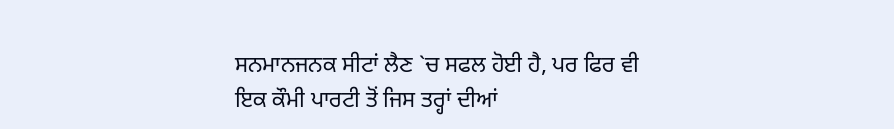ਸਨਮਾਨਜਨਕ ਸੀਟਾਂ ਲੈਣ `ਚ ਸਫਲ ਹੋਈ ਹੈ, ਪਰ ਫਿਰ ਵੀ ਇਕ ਕੌਮੀ ਪਾਰਟੀ ਤੋਂ ਜਿਸ ਤਰ੍ਹਾਂ ਦੀਆਂ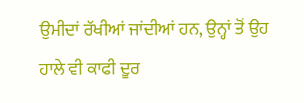ਉਮੀਦਾਂ ਰੱਖੀਆਂ ਜਾਂਦੀਆਂ ਹਨ, ਉਨ੍ਹਾਂ ਤੋਂ ਉਹ ਹਾਲੇ ਵੀ ਕਾਫੀ ਦੂਰ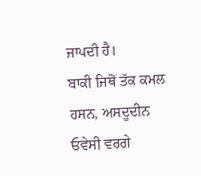ਜਾਪਦੀ ਹੈ।
ਬਾਕੀ ਜਿਥੋਂ ਤੱਕ ਕਮਲ ਹਸਨ, ਅਸਦੂਦੀਨ ਓਵੇਸੀ ਵਰਗੇ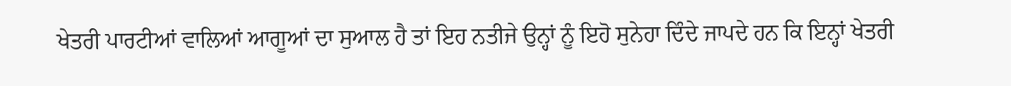ਖੇਤਰੀ ਪਾਰਟੀਆਂ ਵਾਲਿਆਂ ਆਗੂਆਂ ਦਾ ਸੁਆਲ ਹੈ ਤਾਂ ਇਹ ਨਤੀਜੇ ਉਨ੍ਹਾਂ ਨੂੰ ਇਹੋ ਸੁਨੇਹਾ ਦਿੰਦੇ ਜਾਪਦੇ ਹਨ ਕਿ ਇਨ੍ਹਾਂ ਖੇਤਰੀ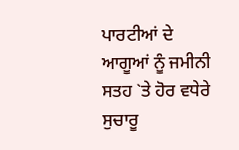ਪਾਰਟੀਆਂ ਦੇ ਆਗੂਆਂ ਨੂੰ ਜਮੀਨੀ ਸਤਹ `ਤੇ ਹੋਰ ਵਧੇਰੇ ਸੁਚਾਰੂ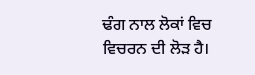ਢੰਗ ਨਾਲ ਲੋਕਾਂ ਵਿਚ ਵਿਚਰਨ ਦੀ ਲੋੜ ਹੈ।